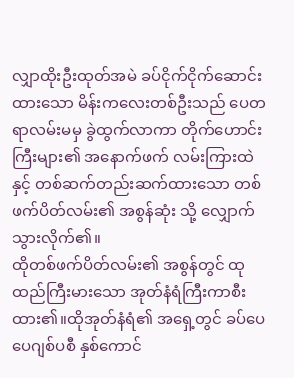လျှာထိုးဦးထုတ်အမဲ ခပ်ငိုက်ငိုက်ဆောင်းထားသော မိန်းကလေးတစ်ဦးသည် ပေတရာလမ်းမမှ ခွဲထွက်လာကာ တိုက်ဟောင်းကြီးများ၏ အနောက်ဖက် လမ်းကြားထဲနှင့် တစ်ဆက်တည်းဆက်ထားသော တစ်ဖက်ပိတ်လမ်း၏ အစွန်ဆုံး သို့ လျှောက်သွားလိုက်၏။
ထိုတစ်ဖက်ပိတ်လမ်း၏ အစွန်တွင် ထုထည်ကြီးမားသော အုတ်နံရံကြီးကာစီးထား၏။ထိုအုတ်နံရံ၏ အရှေ့တွင် ခပ်ပေပေဂျစ်ပစီ နှစ်ကောင်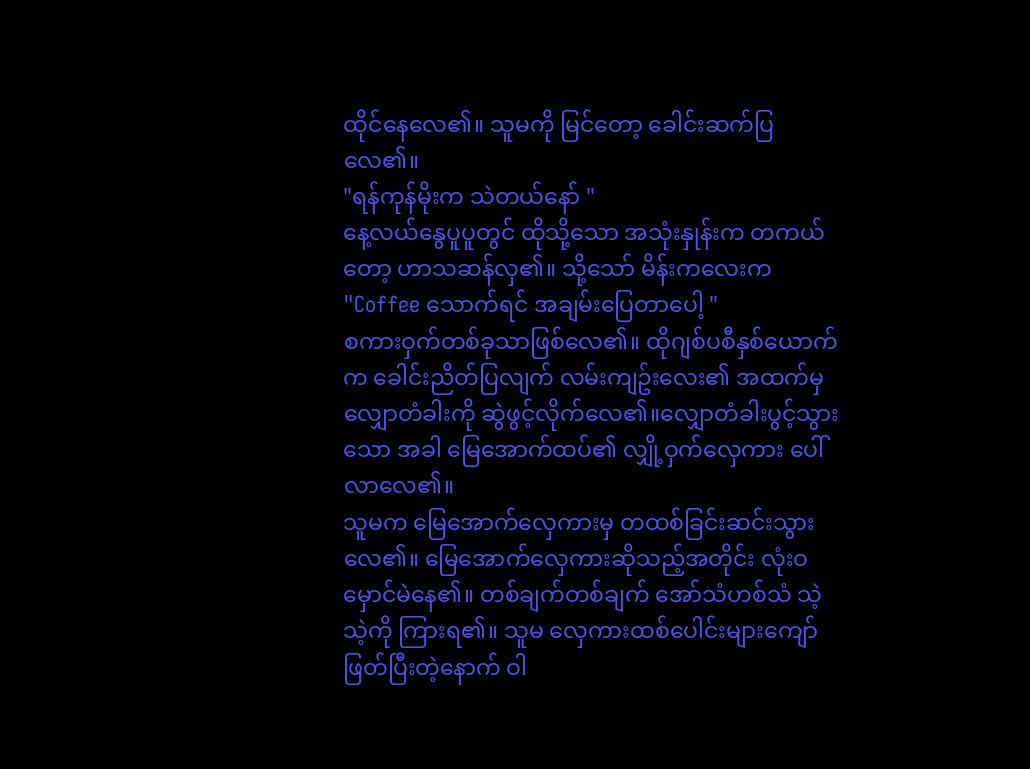ထိုင်နေလေ၏။ သူမကို မြင်တော့ ခေါင်းဆက်ပြလေ၏။
"ရန်ကုန်မိုးက သဲတယ်နော် "
နေ့လယ်နွေပူပူတွင် ထိုသို့သော အသုံးနှုန်းက တကယ်တော့ ဟာသဆန်လှ၏။ သို့သော် မိန်းကလေးက
"Coffee သောက်ရင် အချမ်းပြေတာပေါ့ "
စကားဝှက်တစ်ခုသာဖြစ်လေ၏။ ထိုဂျစ်ပစီနှစ်ယောက်က ခေါင်းညိတ်ပြလျက် လမ်းကျဥ်းလေး၏ အထက်မှ လျှောတံခါးကို ဆွဲဖွင့်လိုက်လေ၏။လျှောတံခါးပွင့်သွားသော အခါ မြေအောက်ထပ်၏ လျှို့ဝှက်လှေကား ပေါ်လာလေ၏။
သူမက မြေအောက်လှေကားမှ တထစ်ခြင်းဆင်းသွားလေ၏။ မြေအောက်လှေကားဆိုသည့်အတိုင်း လုံးဝမှောင်မဲနေ၏။ တစ်ချက်တစ်ချက် အော်သံဟစ်သံ သဲ့သဲ့ကို ကြားရ၏။ သူမ လှေကားထစ်ပေါင်းများကျော်ဖြတ်ပြီးတဲ့နောက် ဝါ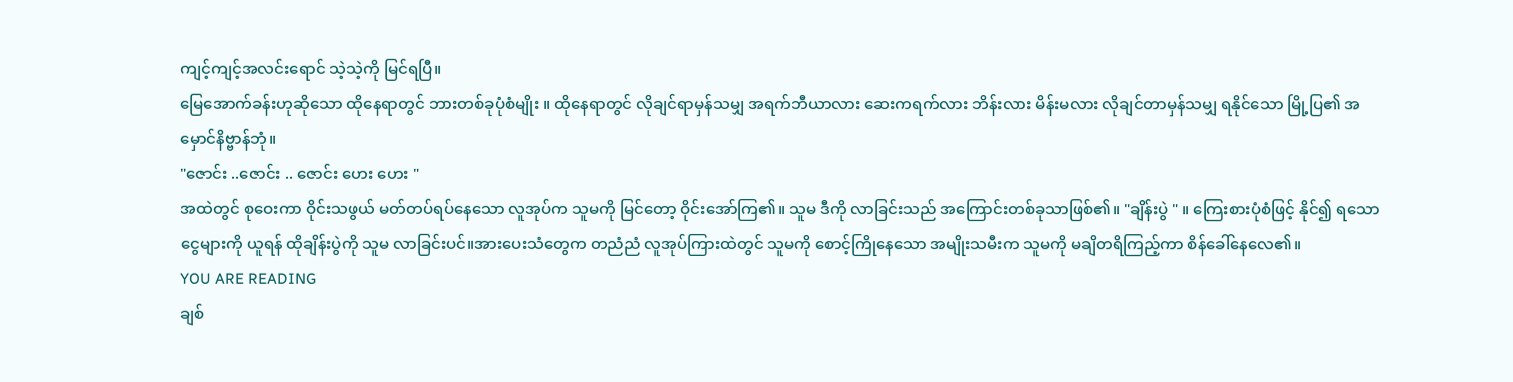ကျင့်ကျင့်အလင်းရောင် သဲ့သဲ့ကို မြင်ရပြီ။
မြေအောက်ခန်းဟုဆိုသော ထိုနေရာတွင် ဘားတစ်ခုပုံစံမျိုး ။ ထိုနေရာတွင် လိုချင်ရာမှန်သမျှ အရက်ဘီယာလား ဆေးကရက်လား ဘိန်းလား မိန်းမလား လိုချင်တာမှန်သမျှ ရနိုင်သော မြို့ပြ၏ အမှောင်နိဗ္ဗာန်ဘုံ။
"ဇောင်း ..ဇောင်း .. ဇောင်း ဟေး ဟေး "
အထဲတွင် စုဝေးကာ ဝိုင်းသဖွယ် မတ်တပ်ရပ်နေသော လူအုပ်က သူမကို မြင်တော့ ဝိုင်းအော်ကြ၏။ သူမ ဒီကို လာခြင်းသည် အကြောင်းတစ်ခုသာဖြစ်၏။ "ချိန်းပွဲ " ။ ကြေးစားပုံစံဖြင့် နိုင်၍ ရသော ငွေများကို ယူရန် ထိုချိန်းပွဲကို သူမ လာခြင်းပင်။အားပေးသံတွေက တညံညံ လူအုပ်ကြားထဲတွင် သူမကို စောင့်ကြိုနေသော အမျိုးသမီးက သူမကို မချိတရိကြည့်ကာ စိန်ခေါ်နေလေ၏။
YOU ARE READING
ချစ်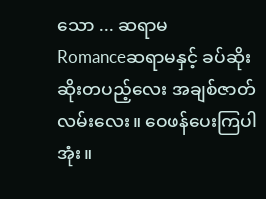သော ... ဆရာမ
Romanceဆရာမနှင့် ခပ်ဆိုးဆိုးတပည့်လေး အချစ်ဇာတ်လမ်းလေး။ ဝေဖန်ပေးကြပါအုံး။